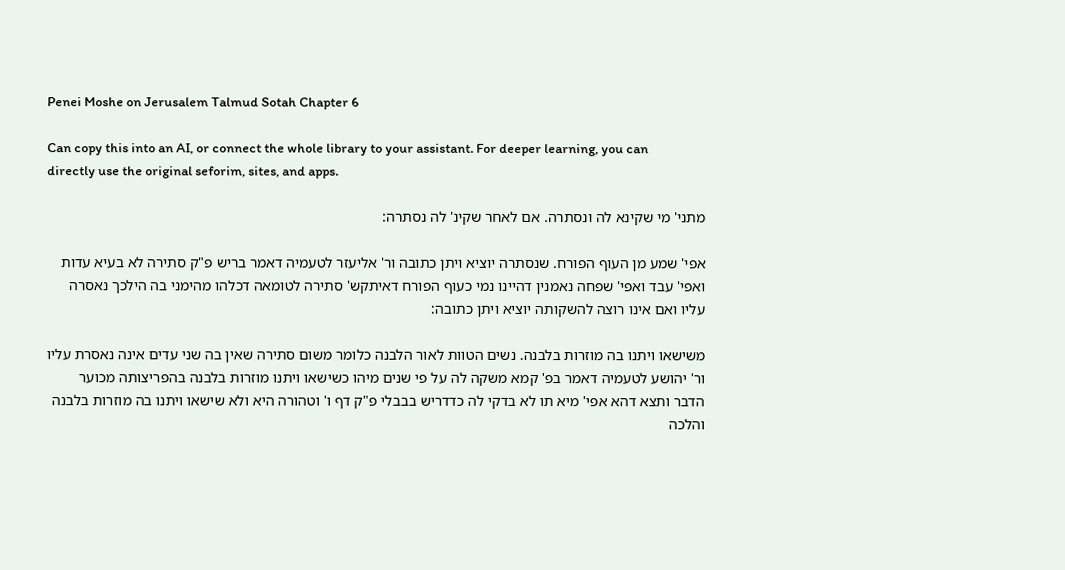Penei Moshe on Jerusalem Talmud Sotah Chapter 6

Can copy this into an AI, or connect the whole library to your assistant. For deeper learning, you can directly use the original seforim, sites, and apps.

מתני' מי שקינא לה ונסתרה. אם לאחר שקינ' לה נסתרה:

אפי' שמע מן העוף הפורח. שנסתרה יוציא ויתן כתובה ור' אליעזר לטעמיה דאמר בריש פ"ק סתירה לא בעיא עדות ואפי' עבד ואפי' שפחה נאמנין דהיינו נמי כעוף הפורח דאיתקש' סתירה לטומאה דכלהו מהימני בה הילכך נאסרה עליו ואם אינו רוצה להשקותה יוציא ויתן כתובה:

משישאו ויתנו בה מוזרות בלבנה. נשים הטוות לאור הלבנה כלומר משום סתירה שאין בה שני עדים אינה נאסרת עליו ור' יהושע לטעמיה דאמר בפ' קמא משקה לה על פי שנים מיהו כשישאו ויתנו מוזרות בלבנה בהפריצותה מכוער הדבר ותצא דהא אפי' מיא תו לא בדקי לה כדדריש בבבלי פ"ק דף ו' וטהורה היא ולא שישאו ויתנו בה מוזרות בלבנה והלכה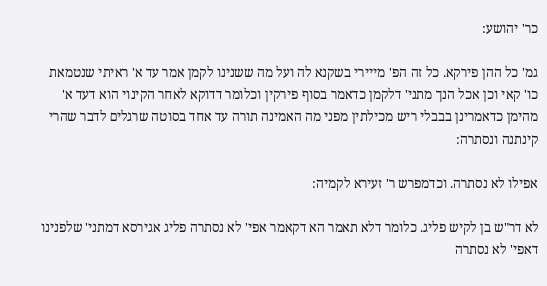כר' יהושע:

גמ' כל ההן פירקא. כל זה הפ' מייירי בשקנא לה ועל מה ששנינו לקמן אמר עד א' ראיתי שנטמאת כו' קאי וכן אכל הנך מתני' דלקמן כדאמר בסוף פירקין וכלומר דדוקא לאחר הקינוי הוא דעד א' מהימן כדאמרינן בבבלי ריש מכילתין מפני מה האמינה תורה עד אחד בסוטה שרגלים לדבר שהרי קינתנה ונסתרה:

אפילו לא נסתרה. וכדמפרש ר' זעירא לקמיה:

לא דר"ש בן לקיש פליג. כלומר דלא תאמר הא דקאמר אפי' לא נסתרה פליג אגירסא דמתני' שלפנינו דאפי' לא נסתרה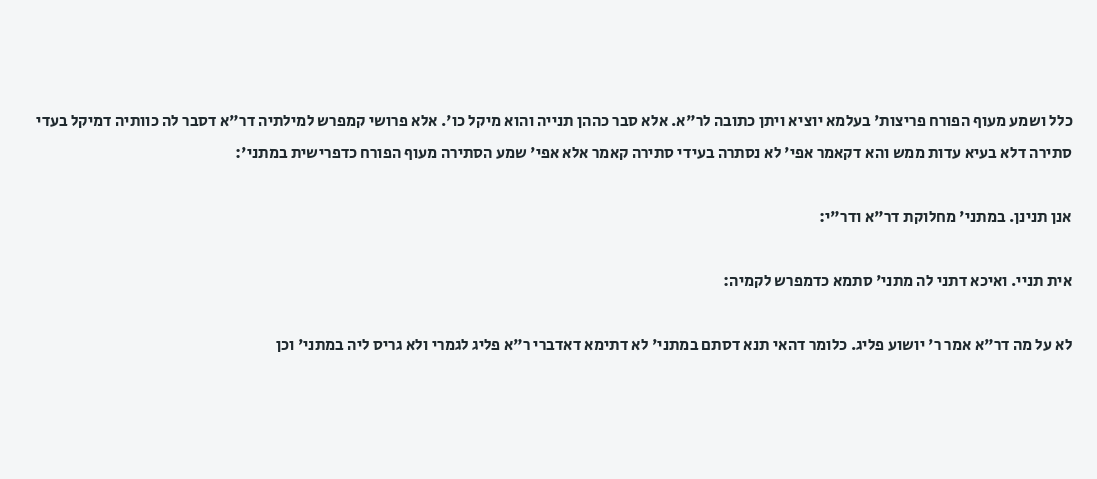כלל ושמע מעוף הפורח פריצות' בעלמא יוציא ויתן כתובה לר"א. אלא סבר כההן תנייה והוא מיקל כו'. אלא פרושי קמפרש למילתיה דר"א דסבר לה כוותיה דמיקל בעדי סתירה דלא בעיא עדות ממש והא דקאמר אפי' לא נסתרה בעידי סתירה קאמר אלא אפי' שמע הסתירה מעוף הפורח כדפרישית במתני':

אנן תנינן. במתני' מחלוקת דר"א ודר"י:

אית תניי. ואיכא דתני לה מתני' סתמא כדמפרש לקמיה:

לא על מה דר"א אמר ר' יושוע פליג. כלומר דהאי תנא דסתם במתני' לא דתימא דאדברי ר"א פליג לגמרי ולא גריס ליה במתני' וכן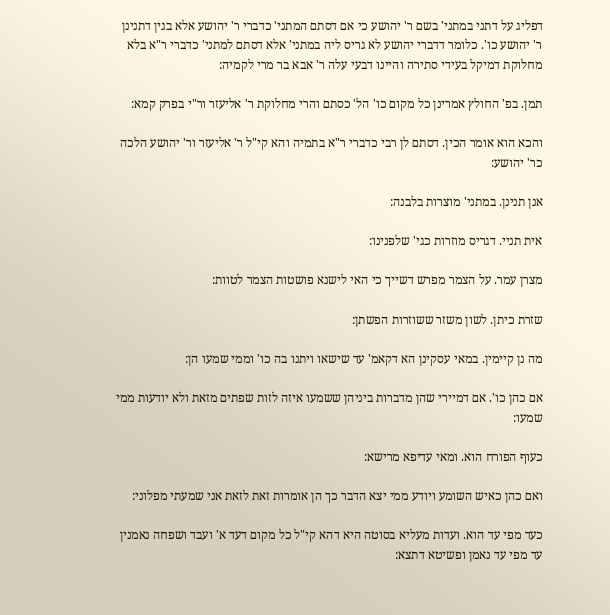דפליג על דתני במתני' בשם ר' יהושע כי אם דסתם המתני' כדברי ר' יהושע אלא בגין דתנינן ר' יהושע כו'. כלומר דדברי יהושע לא גריס ליה במתני' אלא דסתם למתני' כדברי ר"א בלא מחלוקת דמיקל בעידי סתירה והיינו דבעי עלה ר' אבא בר מרי לקמיה:

תמן. בפ' החולץ אמרינן כל מקום כו' הל' כסתם והרי מחלוקת ר' אליעזר ור"י בפרק קמא:

והכא הוא אומר הכין. דסתם לן רבי כדברי ר"א בתמיה והא קי"ל ר' אליעזר ור' יהושע הלכה כר' יהושע:

אנן תנינן. במתני' מוצרות בלבנה:

אית תניי. דגריס מוזרות כגי' שלפנינו:

מצרן עמר. על הצמר מפרש דשייך כי האי לישנא פושטות הצמר לטוות:

שזרת כיתן. לשון משזר ששוזרות הפשתן:

מה נן קיימין. במאי עסקינן הא דקאמ' עד שישאו ויתנו בה כו' וממי שמעו הן:

אם כהן כו'. אם דמיירי שהן מדברות ביניהן ששמעו איזה לזות שפתים מזאת ולא יודעות ממי שמעו:

כעוף הפורח הוא. ומאי עדיפא מרישא:

ואם כהן כאיש השומע ויודע ממי יצא הדבר כך הן אומרות זאת לזאת אני שמעתי מפלוני:

כעד מפי עד הוא. ועדות מעליא בסוטה היא דהא קי"ל כל מקום דעד א' ועבד ושפחה נאמנין עד מפי עד נאמן ופשיטא דתצא: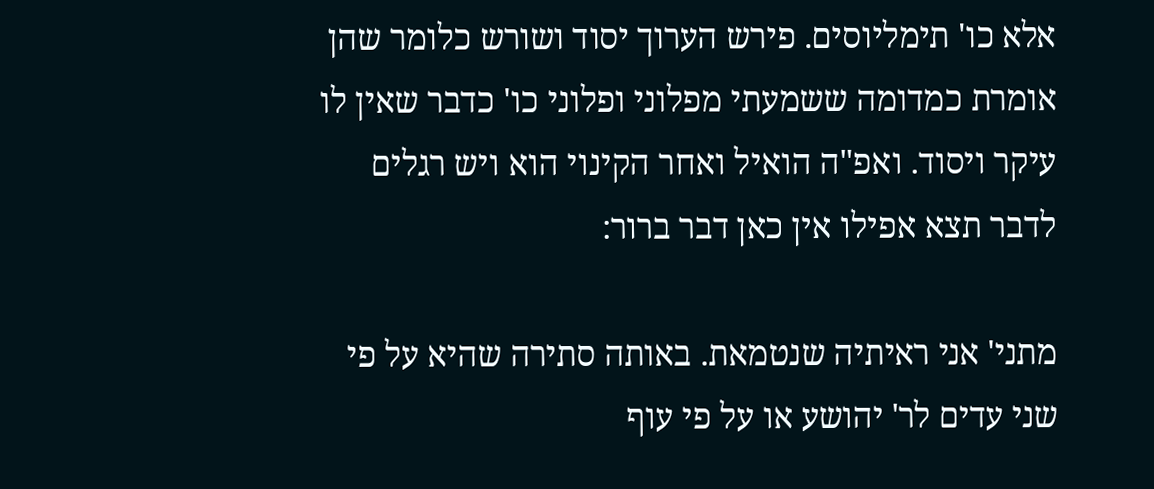אלא כו' תימליוסים. פירש הערוך יסוד ושורש כלומר שהן אומרת כמדומה ששמעתי מפלוני ופלוני כו' כדבר שאין לו עיקר ויסוד. ואפ"ה הואיל ואחר הקינוי הוא ויש רגלים לדבר תצא אפילו אין כאן דבר ברור:

מתני' אני ראיתיה שנטמאת. באותה סתירה שהיא על פי שני עדים לר' יהושע או על פי עוף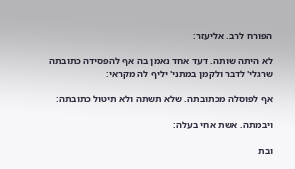הפורח לרב. אליעזר:

לא היתה שותה. דעד אחד נאמן בה אף להפסידה כתובתה שרגלי' לדבר ולקמן במתני' יליף לה מקראי:

אף לפוסלה מכתובתה. שלא תשתה ולא תיטול כתובתה:

ויבמתה. אשת אחי בעלה:

ובת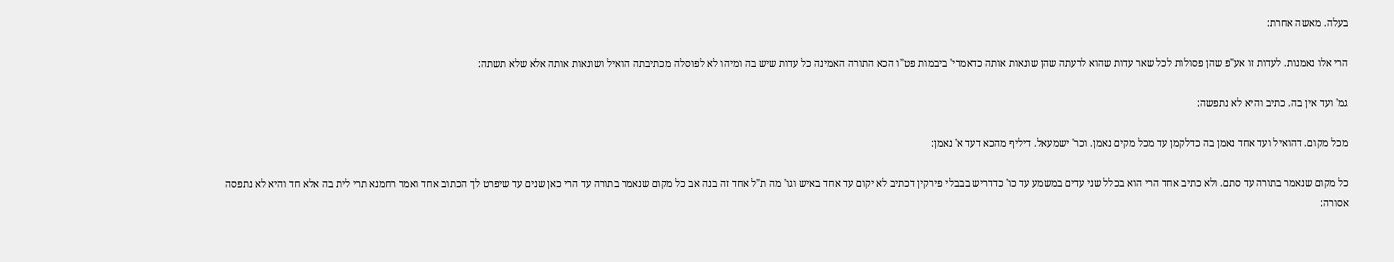בעלה. מאשה אחרת:

הרי אלו נאמנות. לעדות זו אע"פ שהן פסולות לכל שאר עדות שהוא לרעתה שהן שונאות אותה כדאמרי' ביבמות פט"ו הכא התורה האמינה כל עדות שיש בה ומיהו לא לפוסלה מכתיבתה הואיל ושונאות אותה אלא שלא תשתה:

גמ' ועד אין בה. כתיב והיא לא נתפשה:

מכל מקום. דהואיל ועד אחד נאמן בה כדלקמן עד מכל מקים נאמן. וכר' ישמעאל. דיליף מהכא דעד א' נאמן:

כל מקום שנאמר בתורה עד סתם. ולא כתיב אחד הרי הוא בכלל שני עדים במשמע עד כו' כדדריש בבבלי פירקין דכתיב לא יקום עד אחד באיש וגו' מה ת"ל אחד זה בנה אב כל מקום שנאמר בתורה עד הרי כאן שנים עד שיפרט לך הכתוב אחד ואמר רחמנא תרי לית בה אלא חד והיא לא נתפסה אסורה: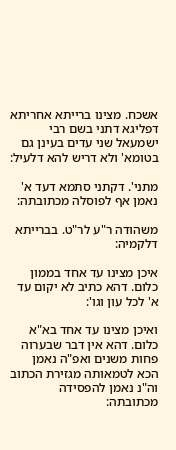אשכח. מצינו ברייתא אחריתא דפליגא דתני בשם רבי ישמעאל שני עדים בעינן גם בטומא' ולא דריש להא דלעיל:

מתני'. דקתני סתמא דעד א' נאמן אף לפוסלה מכתובתה:

משהודה ר"ע לר"ט. בברייתא דלקמיה:

איכן מצינו עד אחד בממון כלום. דהא כתיב לא יקום עד א' לכל עון וגו':

ואיכן מצינו עד אחד בא"א כלום. דהא אין דבר שבערוה פחות משנים ואפ"ה נאמן הכא לטמאותה מגזירת הכתוב וה"נ נאמן להפסידה מכתובתה: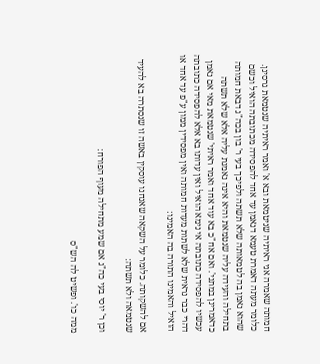חמותה שאמרה אני ראיתיה שניטמאת ובא א' ואמר ראיתיה שנטמאת גרסינן. כלומר מעתה דאמרת טעמא דנאמן עד אחד להפסידה מכתובתה הואיל וכשם שהוא נאמן בה לטמאותה שלא תשתה ולפיכך בעי ר' בון בכה"ג דבאת חמותה בתחילה והעידה עליה שנטמאת והיא אינה נאמנת עליה אלא שלא תשתה כדאמרינן במתני'. ואם אח"כ בא עוד אחד ואמר ראיתי' שנטמאת מאי אם נאמן עכשיו להפסידה כתובתה אי נימא הואיל ואין עדותו בא אלא להפסידה כתובתה דהרי כבר נראית שלא לשתות מעדות חמותה ואין מפסידין ממון ע"פ עד אחד או הואיל והאמינו התורה בה האמינו:

אם להשקותה. כלומר על השקאה שאנחנו עוסקין באשה זו שנסתרה בא להעיד שנטמאה ולא תשתה:

וכן ר' יוסי בעי כה"ג אם שמע מתחילה מעוף הפורח:

ממה כו'. ופשיט לה הש"ס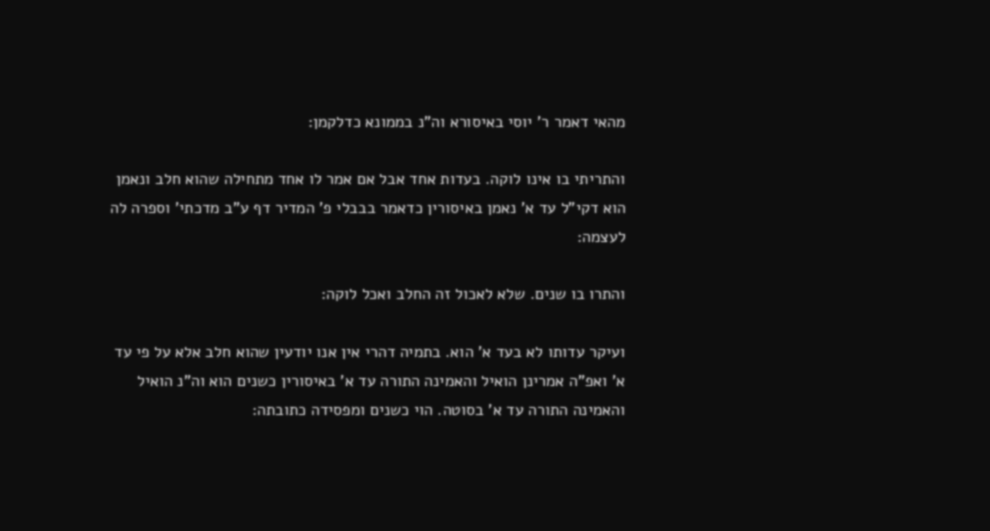מהאי דאמר ר' יוסי באיסורא וה"נ בממונא כדלקמן:

והתריתי בו אינו לוקה. בעדות אחד אבל אם אמר לו אחד מתחילה שהוא חלב ונאמן הוא דקי"ל עד א' נאמן באיסורין כדאמר בבבלי פ' המדיר דף ע"ב מדכתי' וספרה לה לעצמה:

והתרו בו שנים. שלא לאכול זה החלב ואכל לוקה:

ועיקר עדותו לא בעד א' הוא. בתמיה דהרי אין אנו יודעין שהוא חלב אלא על פי עד א' ואפ"ה אמרינן הואיל והאמינה התורה עד א' באיסורין כשנים הוא וה"נ הואיל והאמינה התורה עד א' בסוטה. הוי כשנים ומפסידה כתובתה: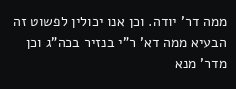ממה דר' יודה. וכן אנו יכולין לפשוט זה הבעיא ממה דא' ר"י בנזיר בכה"ג וכן מדר' מנא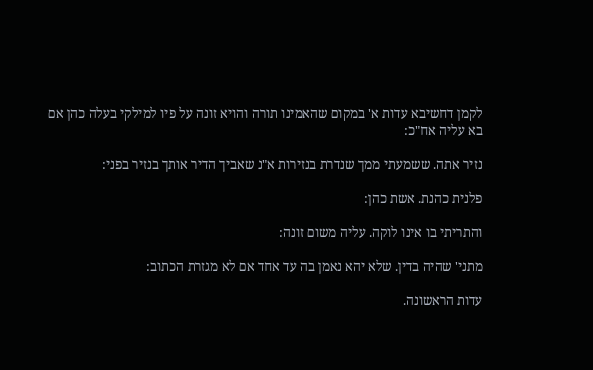לקמן דחשיבא עדות א' במקום שהאמינו תורה והויא זונה על פיו למילקי בעלה כהן אם בא עליה אח"כ:

נזיר אתה. ששמעתי ממך שנדרת בנזירות א"נ שאביך הדיר אותך בנזיר בפני:

פלנית כהנת. אשת כהן:

והתריתי בו אינו לוקה. עליה משום זונה:

מתני' שהיה בדין. שלא יהא נאמן בה עד אחד אם לא מגזרת הכתוב:

עדות הראשונה.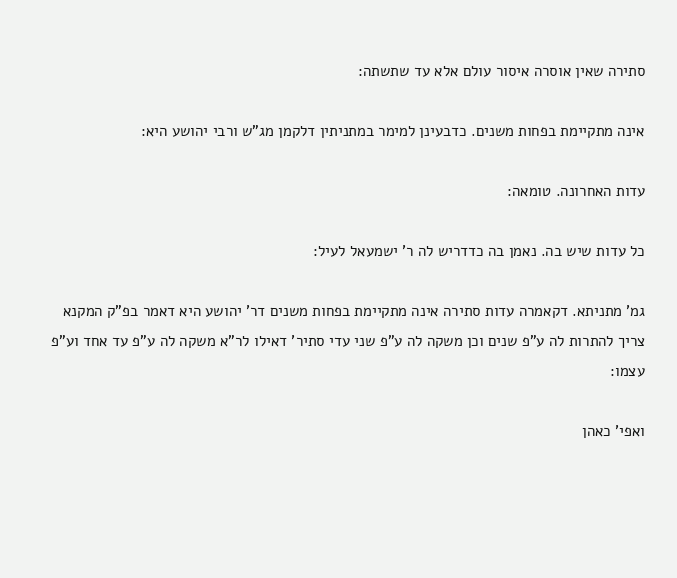סתירה שאין אוסרה איסור עולם אלא עד שתשתה:

אינה מתקיימת בפחות משנים. כדבעינן למימר במתניתין דלקמן מג"ש ורבי יהושע היא:

עדות האחרונה. טומאה:

כל עדות שיש בה. נאמן בה כדדריש לה ר' ישמעאל לעיל:

גמ' מתניתא. דקאמרה עדות סתירה אינה מתקיימת בפחות משנים דר' יהושע היא דאמר בפ"ק המקנא צריך להתרות לה ע"פ שנים וכן משקה לה ע"פ שני עדי סתיר' דאילו לר"א משקה לה ע"פ עד אחד וע"פ עצמו:

ואפי' כאהן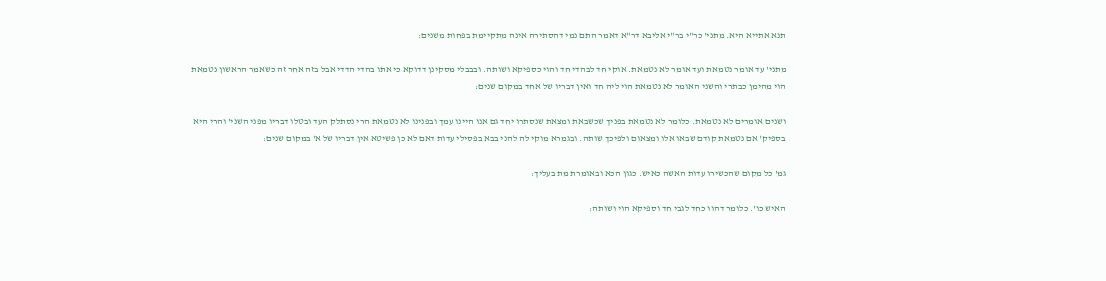תנא אתייא היא. מתני' כר"י בר"י אליבא דר"א דאמר התם נמי דהסתירה אינה מתקיימת בפחות משנים:

מתני' עד אומר נטמאת ועד אומר לא נטמאת. אוקי חד לבהדי חד והוי כספיקא ושותה. ובבבלי מסקינן דדוקא כי אתו בהדי הדדי אבל בזה אחר זה כשאמר הראשון נטמאת הוי מהימן כבתרי והשני האומר לא נטמאת הוי ליה חד ואין דבריו של אחד במקום שנים:

ושנים אומרים לא נטמאת. כלומר לא נטמאת בפניך שכשבאת ומצאת שנסתרו יחד גם אנו היינו עמך ובפנינו לא נטמאת הרי נסתלק העד ובטלו דבריו מפני השני' והרי היא בספיק' אם נטמאת קודם שבאו אלו ומצאום ולפיכך שותה. ובגמרא מוקי לה להני בבא בפסילי עדות דאם לא כן פשיטא אין דבריו של א' במקום שנים:

גמ' כל מקום שהכשירו עדות האשה כאיש. כגון הכא ובאומרת מת בעליך:

האיש כו'. כלומר דהוו כחד לגבי חד וספיקא הוי ושותה: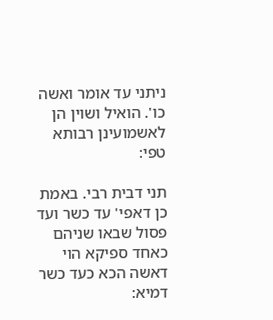ניתני עד אומר ואשה כו'. הואיל ושוין הן לאשמועינן רבותא טפי:

תני דבית רבי. באמת כן דאפי' עד כשר ועד פסול שבאו שניהם כאחד ספיקא הוי דאשה הכא כעד כשר דמיא: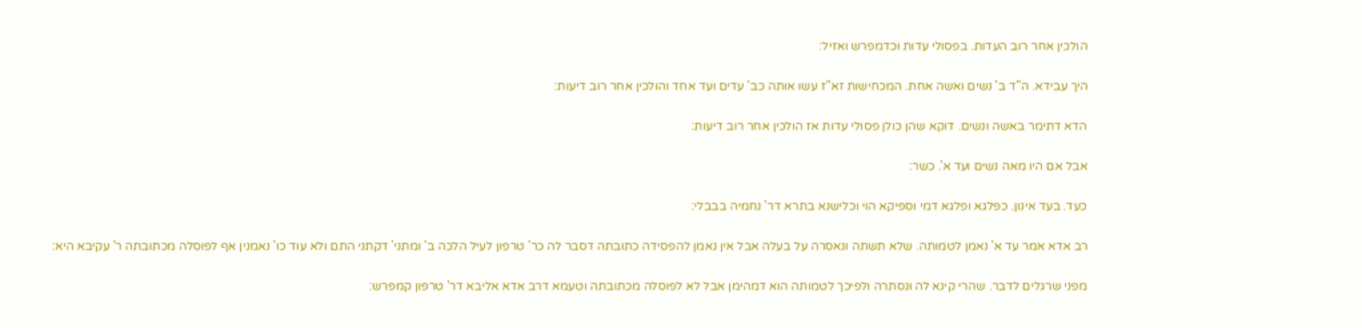הולכין אחר רוב העדות. בפסולי עדות וכדמפרש ואזיל:

היך עבידא. ה"ד ב' נשים ואשה אחת. המכחישות זא"ז עשו אותה כב' עדים ועד אחד והולכין אחר רוב דיעות:

הדא דתימר באשה ונשים. דוקא שהן כולן פסולי עדות אז הולכין אחר רוב דיעות:

אבל אם היו מאה נשים ועד א'. כשר:

כעד. בעד אינון. כפלגא ופלגא דמי וספיקא הוי וכלישנא בתרא דר' נחמיה בבבלי:

רב אדא אמר עד א' נאמן לטמותה. שלא תשתה ונאסרה על בעלה אבל אין נאמן להפסידה כתובתה דסבר לה כר' טרפון לעיל הלכה ב' ומתני' דקתני התם ולא עוד כו' נאמנין אף לפוסלה מכתובתה ר' עקיבא היא:

מפני שרגלים לדבר. שהרי קינא לה ונסתרה ולפיכך לטמותה הוא דמהימן אבל לא לפוסלה מכתובתה וטעמא דרב אדא אליבא דר' טרפון קמפרש: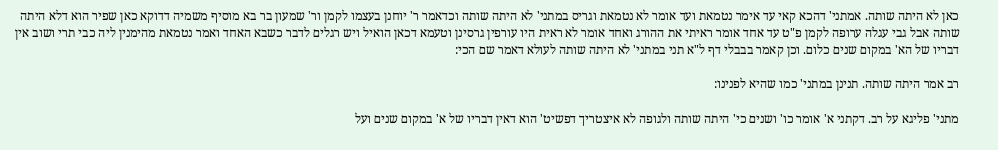כאן לא היתה שותה. אמתני' דהכא קאי עד אימר נטמאת ועד אומר לא נטמאת וגריס במתני' לא היתה שותה וכדאמר ר' יוחנן בעצמו לקמן ור' שמעון בר בא מוסיף משמיה דדוקא כאן שפיר הוא דלא היתה שותה אבל גבי עגלה ערופה לקמן פ"ט עד אחד אומר ראיתי את ההורג ואחד אומר לא ראית היו עורפין גרסינן וטעמא דכאן הואיל ויש רגלים לדבר כשבא האחד ואמר נטמאת מהימנין ליה כבי תרי ושוב אין דבריו של הא' במקום שנים כלום. וכן קאמר בבבלי דף ל"א תני במתני' לא היתה שותה לעולא דאמר שם הכי:

רב אמר היתה שותה. תנינן במתני' כמו שהיא לפנינו:

מתני' פליגא על רב. דקתני א' אומר כו' ושנים כי' היתה שותה ולגופה לא איצטריך דפשיט' הוא דאין דבריו של א' במקום שנים ועל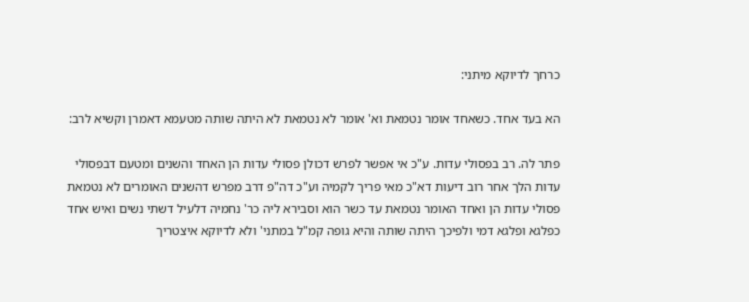כרחך לדיוקא מיתני:

הא בעד אחד. כשאחד אומר נטמאת וא' אומר לא נטמאת לא היתה שותה מטעמא דאמרן וקשיא לרב:

פתר לה. רב בפסולי עדות. ע"כ אי אפשר לפרש דכולן פסולי עדות הן האחד והשנים ומטעם דבפסולי עדות הלך אחר רוב דיעות דא"כ מאי פריך לקמיה וע"כ דה"פ דרב מפרש דהשנים האומרים לא נטמאת פסולי עדות הן ואחד האומר נטמאת עד כשר הוא וסבירא ליה כר' נחמיה דלעיל דשתי נשים ואיש אחד כפלגא ופלגא דמי ולפיכך היתה שותה והיא גופה קמ"ל במתני' ולא לדיוקא איצטריך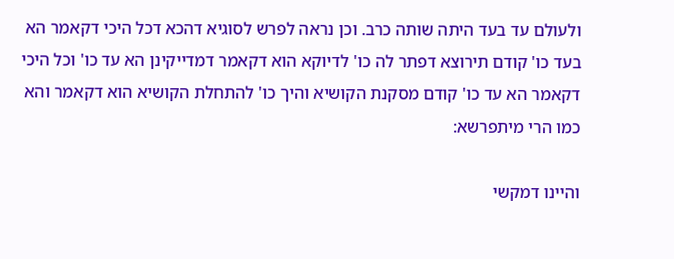ולעולם עד בעד היתה שותה כרב. וכן נראה לפרש לסוגיא דהכא דכל היכי דקאמר הא בעד כו' קודם תירוצא דפתר לה כו' לדיוקא הוא דקאמר דמדייקינן הא עד כו' וכל היכי דקאמר הא עד כו' קודם מסקנת הקושיא והיך כו' להתחלת הקושיא הוא דקאמר והא כמו הרי מיתפרשא:

והיינו דמקשי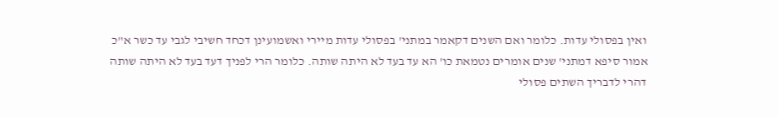ואין בפסולי עדות. כלומר ואם השנים דקאמר במתני' בפסולי עדות מיירי ואשמועינן דכחד חשיבי לגבי עד כשר א"כ אמור סיפא דמתני' שנים אומרים נטמאת כו' הא עד בעד לא היתה שותה. כלומר הרי לפניך דעד בעד לא היתה שותה דהרי לדבריך השתים פסולי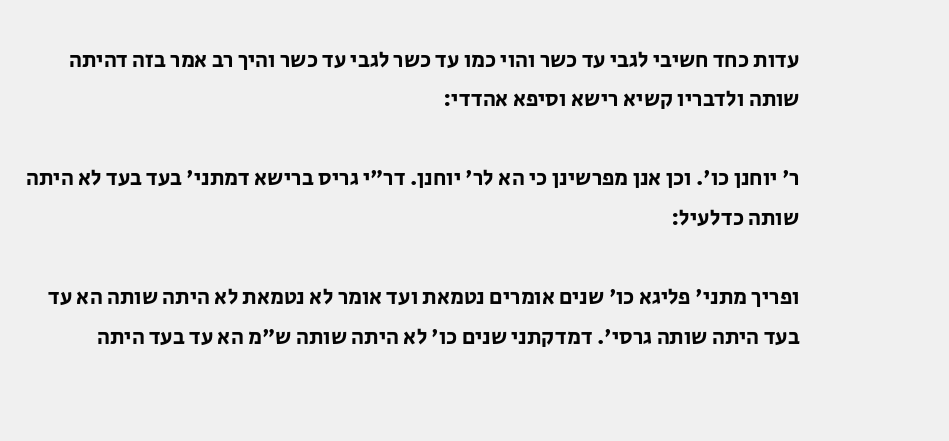עדות כחד חשיבי לגבי עד כשר והוי כמו עד כשר לגבי עד כשר והיך רב אמר בזה דהיתה שותה ולדבריו קשיא רישא וסיפא אהדדי:

ר' יוחנן כו'. וכן אנן מפרשינן כי הא לר' יוחנן. דר"י גריס ברישא דמתני' בעד בעד לא היתה שותה כדלעיל:

ופריך מתני' פליגא כו' שנים אומרים נטמאת ועד אומר לא נטמאת לא היתה שותה הא עד בעד היתה שותה גרסי'. דמדקתני שנים כו' לא היתה שותה ש"מ הא עד בעד היתה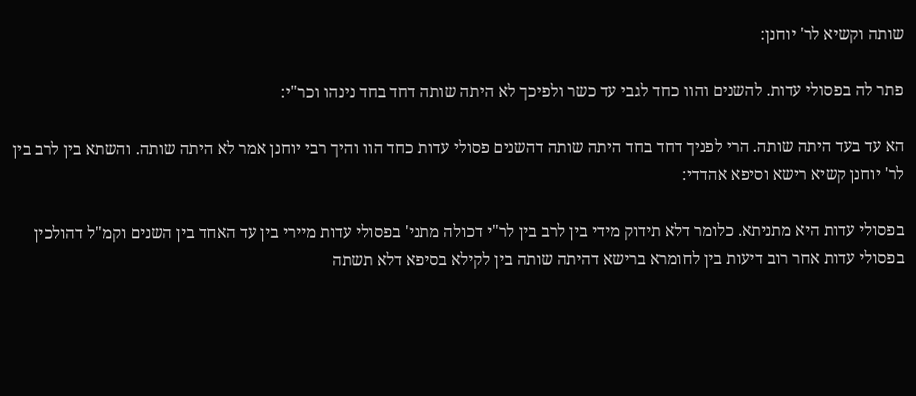שותה וקשיא לר' יוחנן:

פתר לה בפסולי עדות. להשנים והוו כחד לגבי עד כשר ולפיכך לא היתה שותה דחד בחד נינהו וכר"י:

הא עד בעד היתה שותה. הרי לפניך דחד בחד היתה שותה דהשנים פסולי עדות כחד הוו והיך רבי יוחנן אמר לא היתה שותה. והשתא בין לרב בין לר' יוחנן קשיא רישא וסיפא אהדדי:

בפסולי עדות היא מתניתא. כלומר דלא תידוק מידי בין לרב בין לר"י דכולה מתני' בפסולי עדות מיירי בין עד האחד בין השנים וקמ"ל דהולכין בפסולי עדות אחר רוב דיעות בין לחומרא ברישא דהיתה שותה בין לקילא בסיפא דלא תשתה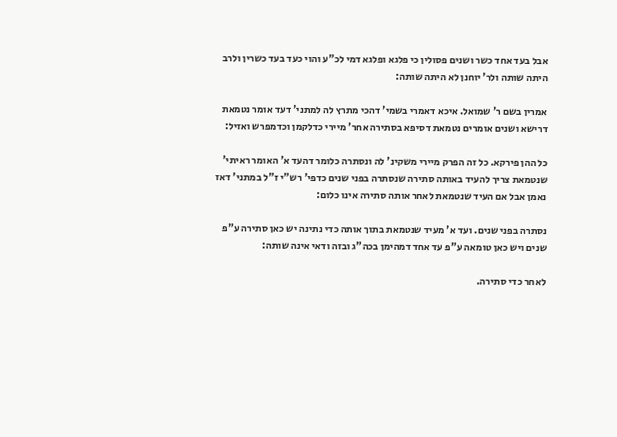אבל בעד אחד כשר ושנים פסולין כי פלגא ופלגא דמי לכ"ע והוי כעד בעד כשרין ולרב היתה שותה ולר' יוחנן לא היתה שותה:

אמרין בשם ר' שמואל. איכא דאמרי בשמי' דהכי מתרץ לה למתני' דעד אומר נטמאת דרישא ושנים אומרים נטמאת דסיפא בסתירה אחר' מיירי כדלקמן וכדמפרש ואזיל:

כל ההן פירקא. כל זה הפרק מיירי משקינ' לה ונסתרה כלומר דהעד א' האומר ראיתי' שנטמאת צריך להעיד באותה סתירה שנסתרה בפני שנים כדפי' רש"י ז"ל במתני' דאז נאמן אבל אם העיד שנטמאת לאחר אותה סתירה אינו כלום:

נסתרה בפני שנים. ועד א' מעיד שנטמאת בתוך אותה כדי נתינה יש כאן סתירה ע"פ שנים ויש כאן טומאה ע"פ עד אחד דמהימן בכה"ג ובזה ודאי אינה שותה:

לאחר כדי סתירה.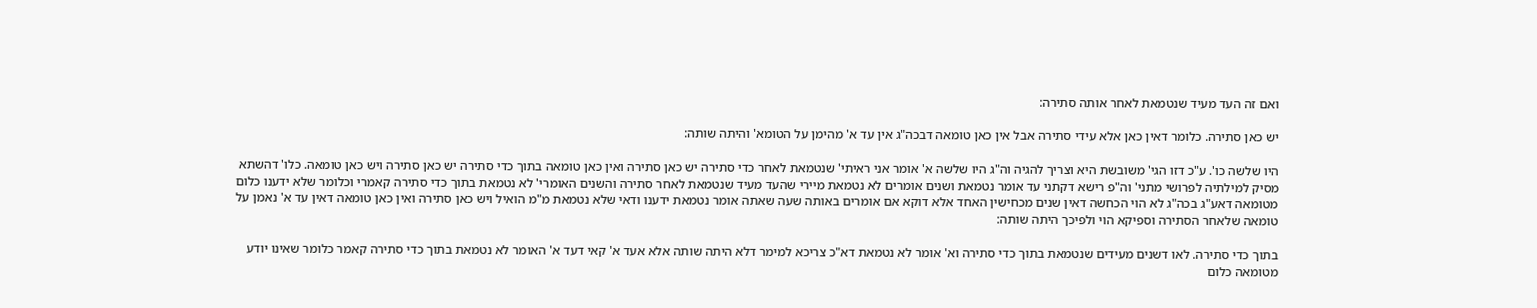ואם זה העד מעיד שנטמאת לאחר אותה סתירה:

יש כאן סתירה. כלומר דאין כאן אלא עידי סתירה אבל אין כאן טומאה דבכה"ג אין עד א' מהימן על הטומא' והיתה שותה:

היו שלשה כו'. ע"כ דזו הגי' משובשת היא וצריך להגיה וה"ג היו שלשה א' אומר אני ראיתי' שנטמאת לאחר כדי סתירה יש כאן סתירה ואין כאן טומאה בתוך כדי סתירה יש כאן סתירה ויש כאן טומאה. כלו' דהשתא מסיק למילתיה לפרושי מתני' וה"פ רישא דקתני עד אומר נטמאת ושנים אומרים לא נטמאת מיירי שהעד מעיד שנטמאת לאחר סתירה והשנים האומרי' לא נטמאת בתוך כדי סתירה קאמרי וכלומר שלא ידענו כלום מטומאה דאע"ג בכה"ג לא הוי הכחשה דאין שנים מכחישין האחד אלא דוקא אם אומרים באותה שעה שאתה אומר נטמאת ידענו ודאי שלא נטמאת מ"מ הואיל ויש כאן סתירה ואין כאן טומאה דאין עד א' נאמן על טומאה שלאחר הסתירה וספיקא הוי ולפיכך היתה שותה:

בתוך כדי סתירה. לאו דשנים מעידים שנטמאת בתוך כדי סתירה וא' אומר לא נטמאת דא"כ צריכא למימר דלא היתה שותה אלא אעד א' קאי דעד א' האומר לא נטמאת בתוך כדי סתירה קאמר כלומר שאינו יודע מטומאה כלום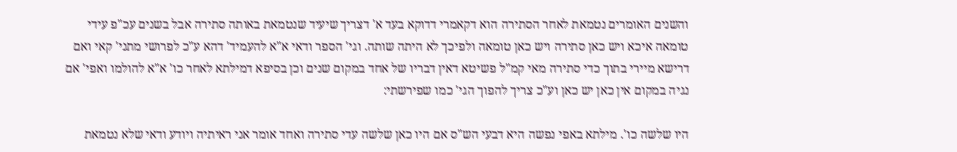והשנים האומרים נטמאת לאחר הסתירה הוא דקאמרי דדוקא בעד א' דצריך שיעיד שנטמאת באותה סתירה אבל בשנים עכ"פ עידי טומאה איכא ויש כאן סתירה ויש כאן טומאה ולפיכך לא היתה שותה. וגי' הספר ודאי א"א להעמיד' דהא ע"כ לפרושי מתני' קאי ואם דרישא מיירי בתוך כדי סתירה מאי קמ"ל פשיטא דאין דבריו של אחד במקום שנים וכן בסיפא דמילתא לאחר כו' א"א להולמו ואפי' אם נגיה במקום אין כאן יש כאן וע"כ צריך להפוך הגי' כמו שפירשתי:

היו שלשה כו'. מילתא באפי נפשה היא דבעי הש"ס אם היו כאן שלשה עדי סתירה ואחד אומר אני ראיתיה ויודע ודאי שלא נטמאת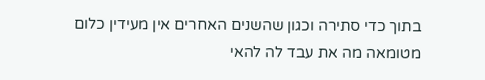בתוך כדי סתירה וכגון שהשנים האחרים אין מעידין כלום מטומאה מה את עבד לה להאי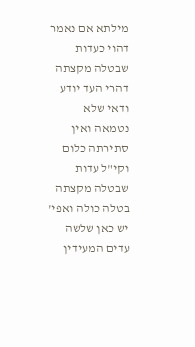מילתא אם נאמר דהוי כעדות שבטלה מקצתה דהרי העד יודע ודאי שלא נטמאה ואין סתירתה כלום וקי"ל עדות שבטלה מקצתה בטלה כולה ואפי' יש כאן שלשה עדים המעידין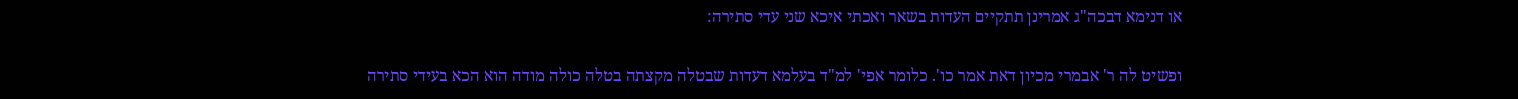או דנימא דבכה"ג אמרינן תתקיים העדות בשאר ואכתי איכא שני עדי סתירה:

ופשיט לה ר' אבמרי מכיון דאת אמר כו'. כלומר אפי' למ"ד בעלמא דעדות שבטלה מקצתה בטלה כולה מודה הוא הכא בעידי סתירה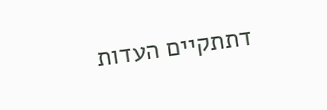דתתקיים העדות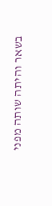בשאר והיתה שותה מפני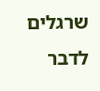שרגלים לדבר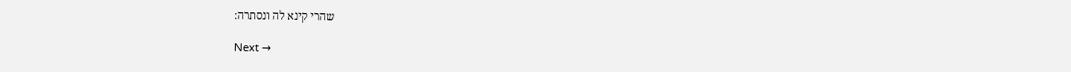שהרי קינא לה ונסתרה:

Next →